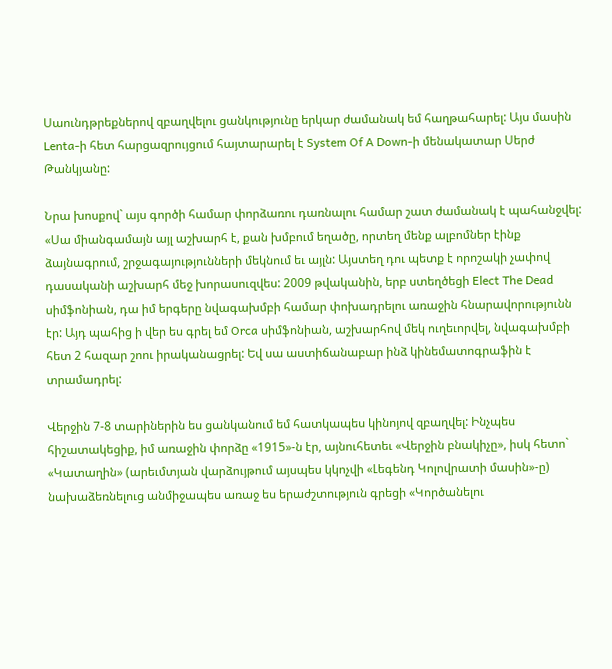Սաունդթրեքներով զբաղվելու ցանկությունը երկար ժամանակ եմ հաղթահարել: Այս մասին Lenta-ի հետ հարցազրույցում հայտարարել է System Of A Down-ի մենակատար Սերժ Թանկյանը:

Նրա խոսքով` այս գործի համար փորձառու դառնալու համար շատ ժամանակ է պահանջվել: «Սա միանգամայն այլ աշխարհ է, քան խմբում եղածը, որտեղ մենք ալբոմներ էինք ձայնագրում, շրջագայությունների մեկնում եւ այլն: Այստեղ դու պետք է որոշակի չափով դասականի աշխարհ մեջ խորասուզվես: 2009 թվականին, երբ ստեղծեցի Elect The Dead սիմֆոնիան, դա իմ երգերը նվագախմբի համար փոխադրելու առաջին հնարավորությունն էր: Այդ պահից ի վեր ես գրել եմ Orca սիմֆոնիան, աշխարհով մեկ ուղեւորվել, նվագախմբի հետ 2 հազար շոու իրականացրել: Եվ սա աստիճանաբար ինձ կինեմատոգրաֆին է տրամադրել:

Վերջին 7-8 տարիներին ես ցանկանում եմ հատկապես կինոյով զբաղվել: Ինչպես հիշատակեցիք, իմ առաջին փորձը «1915»-ն էր, այնուհետեւ «Վերջին բնակիչը», իսկ հետո` «Կատաղին» (արեւմտյան վարձույթում այսպես կկոչվի «Լեգենդ Կոլովրատի մասին»-ը) նախաձեռնելուց անմիջապես առաջ ես երաժշտություն գրեցի «Կործանելու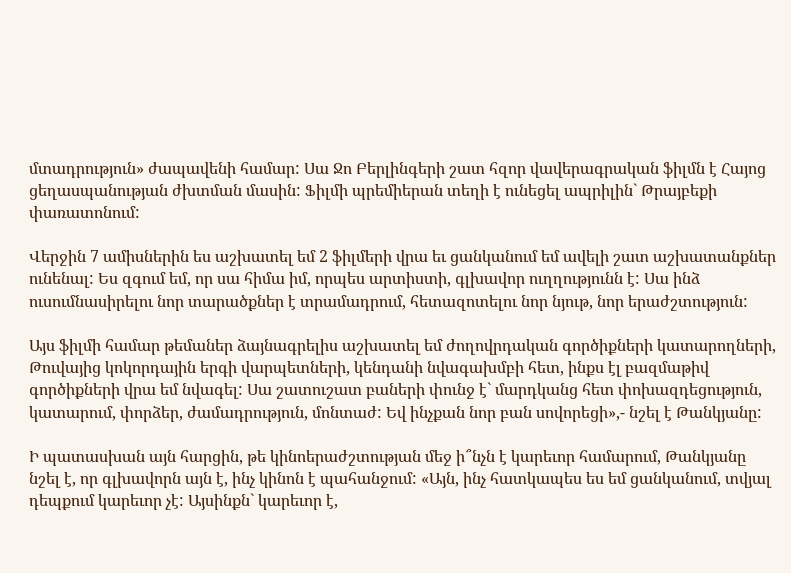մտադրություն» ժապավենի համար: Սա Ջո Բերլինգերի շատ հզոր վավերագրական ֆիլմն է Հայոց ցեղասպանության ժխտման մասին: Ֆիլմի պրեմիերան տեղի է ունեցել ապրիլին` Թրայբեքի փառատոնում:

Վերջին 7 ամիսներին ես աշխատել եմ 2 ֆիլմերի վրա եւ ցանկանում եմ ավելի շատ աշխատանքներ ունենալ: Ես զգում եմ, որ սա հիմա իմ, որպես արտիստի, գլխավոր ուղղությունն է: Սա ինձ ուսումնասիրելու նոր տարածքներ է տրամադրում, հետազոտելու նոր նյութ, նոր երաժշտություն:

Այս ֆիլմի համար թեմաներ ձայնագրելիս աշխատել եմ ժողովրդական գործիքների կատարողների, Թուվայից կոկորդային երգի վարպետների, կենդանի նվագախմբի հետ, ինքս էլ բազմաթիվ գործիքների վրա եմ նվագել: Սա շատուշատ բաների փունջ է` մարդկանց հետ փոխազդեցություն, կատարում, փորձեր, ժամադրություն, մոնտաժ: Եվ ինչքան նոր բան սովորեցի»,- նշել է Թանկյանը:

Ի պատասխան այն հարցին, թե կինոերաժշտության մեջ ի՞նչն է կարեւոր համարում, Թանկյանը նշել է, որ գլխավորն այն է, ինչ կինոն է պահանջում: «Այն, ինչ հատկապես ես եմ ցանկանում, տվյալ դեպքում կարեւոր չէ: Այսինքն` կարեւոր է,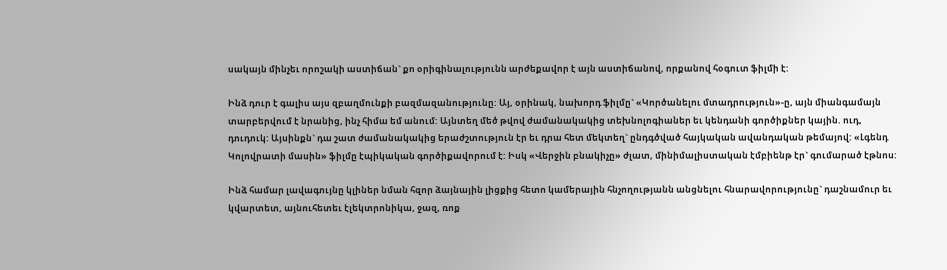սակայն մինչեւ որոշակի աստիճան` քո օրիգինալությունն արժեքավոր է այն աստիճանով, որքանով հօգուտ ֆիլմի է:

Ինձ դուր է գալիս այս զբաղմունքի բազմազանությունը: Այ, օրինակ, նախորդ ֆիլմը` «Կործանելու մտադրություն»-ը, այն միանգամայն տարբերվում է նրանից, ինչ հիմա եմ անում: Այնտեղ մեծ թվով ժամանակակից տեխնոլոգիաներ եւ կենդանի գործիքներ կային. ուդ, դուդուկ: Այսինքն` դա շատ ժամանակակից երաժշտություն էր եւ դրա հետ մեկտեղ` ընդգծված հայկական ավանդական թեմայով: «Լգենդ Կոլովրատի մասին» ֆիլմը էպիկական գործիքավորում է: Իսկ «Վերջին բնակիչը» ժլատ, մինիմալիստական էմբիենթ էր` գումարած էթնոս:

Ինձ համար լավագույնը կլիներ նման հզոր ձայնային լիցքից հետո կամերային հնչողությանն անցնելու հնարավորությունը` դաշնամուր եւ կվարտետ, այնուհետեւ էլեկտրոնիկա, ջազ, ռոք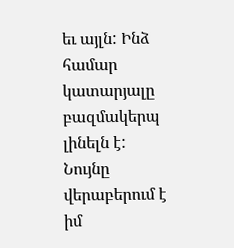եւ այլն: Ինձ համար կատարյալը բազմակերպ լինելն է: Նույնը վերաբերում է իմ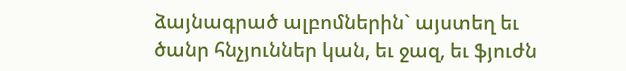ձայնագրած ալբոմներին` այստեղ եւ ծանր հնչյուններ կան, եւ ջազ, եւ ֆյուժն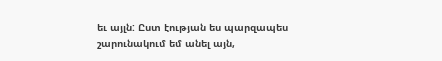եւ այլն: Ըստ էության ես պարզապես շարունակում եմ անել այն,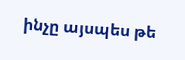ինչը այսպես թե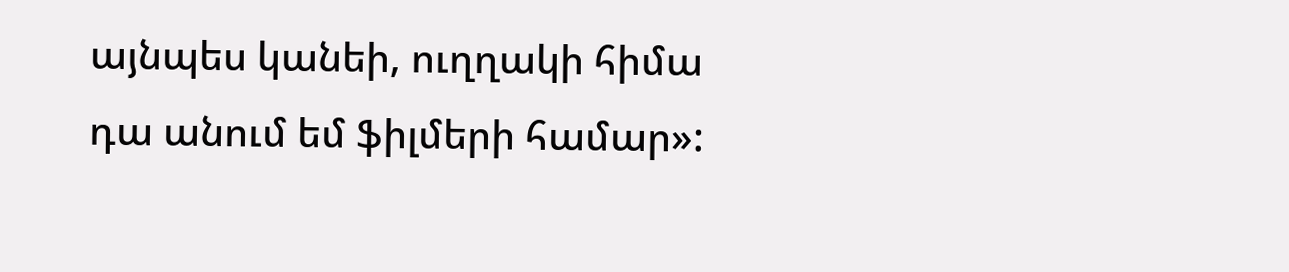այնպես կանեի, ուղղակի հիմա դա անում եմ ֆիլմերի համար»: